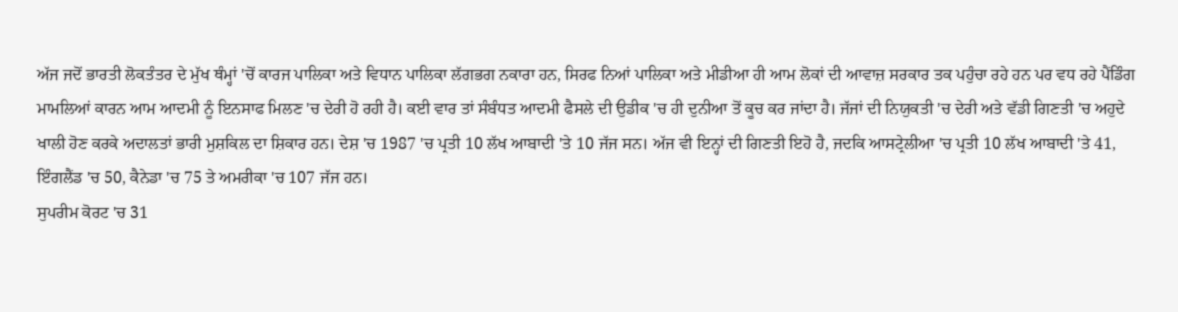ਅੱਜ ਜਦੋਂ ਭਾਰਤੀ ਲੋਕਤੰਤਰ ਦੇ ਮੁੱਖ ਥੰਮ੍ਹਾਂ 'ਚੋਂ ਕਾਰਜ ਪਾਲਿਕਾ ਅਤੇ ਵਿਧਾਨ ਪਾਲਿਕਾ ਲੱਗਭਗ ਨਕਾਰਾ ਹਨ, ਸਿਰਫ ਨਿਆਂ ਪਾਲਿਕਾ ਅਤੇ ਮੀਡੀਆ ਹੀ ਆਮ ਲੋਕਾਂ ਦੀ ਆਵਾਜ਼ ਸਰਕਾਰ ਤਕ ਪਹੁੰਚਾ ਰਹੇ ਹਨ ਪਰ ਵਧ ਰਹੇ ਪੈਂਡਿੰਗ ਮਾਮਲਿਆਂ ਕਾਰਨ ਆਮ ਆਦਮੀ ਨੂੰ ਇਨਸਾਫ ਮਿਲਣ 'ਚ ਦੇਰੀ ਹੋ ਰਹੀ ਹੈ। ਕਈ ਵਾਰ ਤਾਂ ਸੰਬੰਧਤ ਆਦਮੀ ਫੈਸਲੇ ਦੀ ਉਡੀਕ 'ਚ ਹੀ ਦੁਨੀਆ ਤੋਂ ਕੂਚ ਕਰ ਜਾਂਦਾ ਹੈ। ਜੱਜਾਂ ਦੀ ਨਿਯੁਕਤੀ 'ਚ ਦੇਰੀ ਅਤੇ ਵੱਡੀ ਗਿਣਤੀ 'ਚ ਅਹੁਦੇ ਖਾਲੀ ਹੋਣ ਕਰਕੇ ਅਦਾਲਤਾਂ ਭਾਰੀ ਮੁਸ਼ਕਿਲ ਦਾ ਸ਼ਿਕਾਰ ਹਨ। ਦੇਸ਼ 'ਚ 1987 'ਚ ਪ੍ਰਤੀ 10 ਲੱਖ ਆਬਾਦੀ 'ਤੇ 10 ਜੱਜ ਸਨ। ਅੱਜ ਵੀ ਇਨ੍ਹਾਂ ਦੀ ਗਿਣਤੀ ਇਹੋ ਹੈ, ਜਦਕਿ ਆਸਟ੍ਰੇਲੀਆ 'ਚ ਪ੍ਰਤੀ 10 ਲੱਖ ਆਬਾਦੀ 'ਤੇ 41, ਇੰਗਲੈਂਡ 'ਚ 50, ਕੈਨੇਡਾ 'ਚ 75 ਤੇ ਅਮਰੀਕਾ 'ਚ 107 ਜੱਜ ਹਨ।
ਸੁਪਰੀਮ ਕੋਰਟ 'ਚ 31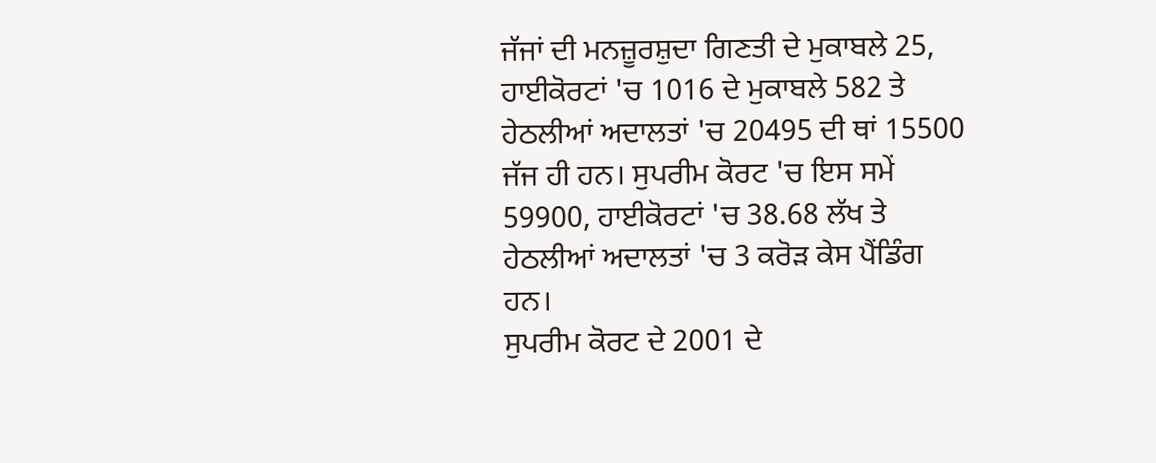ਜੱਜਾਂ ਦੀ ਮਨਜ਼ੂਰਸ਼ੁਦਾ ਗਿਣਤੀ ਦੇ ਮੁਕਾਬਲੇ 25, ਹਾਈਕੋਰਟਾਂ 'ਚ 1016 ਦੇ ਮੁਕਾਬਲੇ 582 ਤੇ ਹੇਠਲੀਆਂ ਅਦਾਲਤਾਂ 'ਚ 20495 ਦੀ ਥਾਂ 15500 ਜੱਜ ਹੀ ਹਨ। ਸੁਪਰੀਮ ਕੋਰਟ 'ਚ ਇਸ ਸਮੇਂ 59900, ਹਾਈਕੋਰਟਾਂ 'ਚ 38.68 ਲੱਖ ਤੇ ਹੇਠਲੀਆਂ ਅਦਾਲਤਾਂ 'ਚ 3 ਕਰੋੜ ਕੇਸ ਪੈਂਡਿੰਗ ਹਨ।
ਸੁਪਰੀਮ ਕੋਰਟ ਦੇ 2001 ਦੇ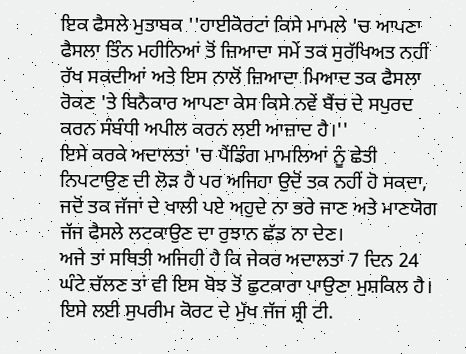ਇਕ ਫੈਸਲੇ ਮੁਤਾਬਕ ''ਹਾਈਕੋਰਟਾਂ ਕਿਸੇ ਮਾਮਲੇ 'ਚ ਆਪਣਾ ਫੈਸਲਾ ਤਿੰਨ ਮਹੀਨਿਆਂ ਤੋਂ ਜ਼ਿਆਦਾ ਸਮੇਂ ਤਕ ਸੁਰੱਖਿਅਤ ਨਹੀਂ ਰੱਖ ਸਕਦੀਆਂ ਅਤੇ ਇਸ ਨਾਲੋਂ ਜ਼ਿਆਦਾ ਮਿਆਦ ਤਕ ਫੈਸਲਾ ਰੋਕਣ 'ਤੇ ਬਿਨੈਕਾਰ ਆਪਣਾ ਕੇਸ ਕਿਸੇ ਨਵੇਂ ਬੈਂਚ ਦੇ ਸਪੁਰਦ ਕਰਨ ਸੰਬੰਧੀ ਅਪੀਲ ਕਰਨ ਲਈ ਆਜ਼ਾਦ ਹੈ।''
ਇਸੇ ਕਰਕੇ ਅਦਾਲਤਾਂ 'ਚ ਪੈਂਡਿੰਗ ਮਾਮਲਿਆਂ ਨੂੰ ਛੇਤੀ ਨਿਪਟਾਉਣ ਦੀ ਲੋੜ ਹੈ ਪਰ ਅਜਿਹਾ ਉਦੋਂ ਤਕ ਨਹੀਂ ਹੋ ਸਕਦਾ, ਜਦੋਂ ਤਕ ਜੱਜਾਂ ਦੇ ਖਾਲੀ ਪਏ ਅਹੁਦੇ ਨਾ ਭਰੇ ਜਾਣ ਅਤੇ ਮਾਣਯੋਗ ਜੱਜ ਫੈਸਲੇ ਲਟਕਾਉਣ ਦਾ ਰੁਝਾਨ ਛੱਡ ਨਾ ਦੇਣ।
ਅਜੇ ਤਾਂ ਸਥਿਤੀ ਅਜਿਹੀ ਹੈ ਕਿ ਜੇਕਰ ਅਦਾਲਤਾਂ 7 ਦਿਨ 24 ਘੰਟੇ ਚੱਲਣ ਤਾਂ ਵੀ ਇਸ ਬੋਝ ਤੋਂ ਛੁਟਕਾਰਾ ਪਾਉਣਾ ਮੁਸ਼ਕਿਲ ਹੈ। ਇਸੇ ਲਈ ਸੁਪਰੀਮ ਕੋਰਟ ਦੇ ਮੁੱਖ ਜੱਜ ਸ਼੍ਰੀ ਟੀ.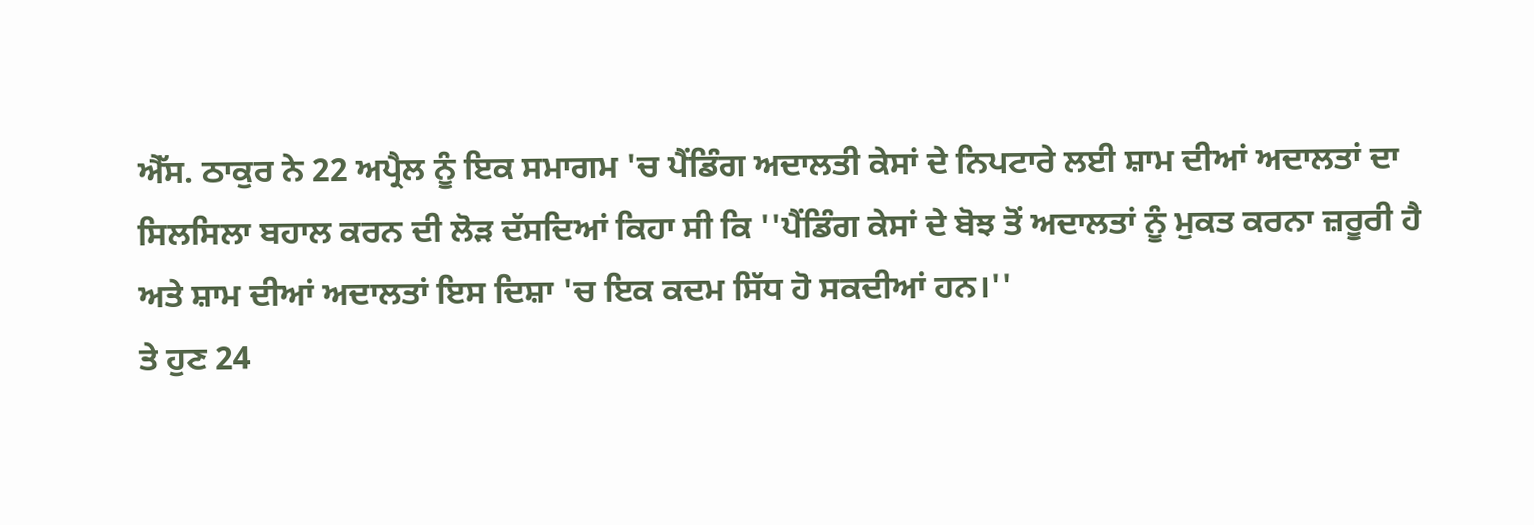ਐੱਸ. ਠਾਕੁਰ ਨੇ 22 ਅਪ੍ਰੈਲ ਨੂੰ ਇਕ ਸਮਾਗਮ 'ਚ ਪੈਂਡਿੰਗ ਅਦਾਲਤੀ ਕੇਸਾਂ ਦੇ ਨਿਪਟਾਰੇ ਲਈ ਸ਼ਾਮ ਦੀਆਂ ਅਦਾਲਤਾਂ ਦਾ ਸਿਲਸਿਲਾ ਬਹਾਲ ਕਰਨ ਦੀ ਲੋੜ ਦੱਸਦਿਆਂ ਕਿਹਾ ਸੀ ਕਿ ''ਪੈਂਡਿੰਗ ਕੇਸਾਂ ਦੇ ਬੋਝ ਤੋਂ ਅਦਾਲਤਾਂ ਨੂੰ ਮੁਕਤ ਕਰਨਾ ਜ਼ਰੂਰੀ ਹੈ ਅਤੇ ਸ਼ਾਮ ਦੀਆਂ ਅਦਾਲਤਾਂ ਇਸ ਦਿਸ਼ਾ 'ਚ ਇਕ ਕਦਮ ਸਿੱਧ ਹੋ ਸਕਦੀਆਂ ਹਨ।''
ਤੇ ਹੁਣ 24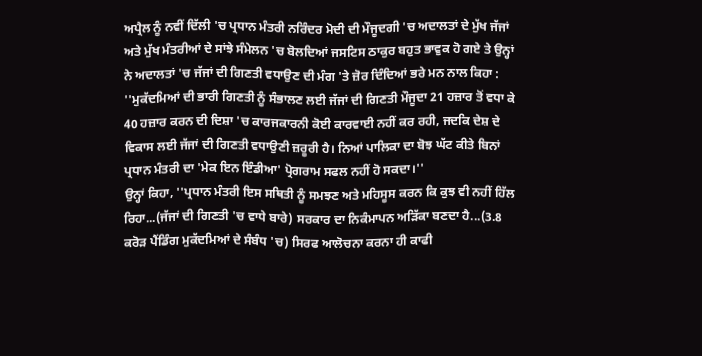ਅਪ੍ਰੈਲ ਨੂੰ ਨਵੀਂ ਦਿੱਲੀ 'ਚ ਪ੍ਰਧਾਨ ਮੰਤਰੀ ਨਰਿੰਦਰ ਮੋਦੀ ਦੀ ਮੌਜੂਦਗੀ 'ਚ ਅਦਾਲਤਾਂ ਦੇ ਮੁੱਖ ਜੱਜਾਂ ਅਤੇ ਮੁੱਖ ਮੰਤਰੀਆਂ ਦੇ ਸਾਂਝੇ ਸੰਮੇਲਨ 'ਚ ਬੋਲਦਿਆਂ ਜਸਟਿਸ ਠਾਕੁਰ ਬਹੁਤ ਭਾਵੁਕ ਹੋ ਗਏ ਤੇ ਉਨ੍ਹਾਂ ਨੇ ਅਦਾਲਤਾਂ 'ਚ ਜੱਜਾਂ ਦੀ ਗਿਣਤੀ ਵਧਾਉਣ ਦੀ ਮੰਗ 'ਤੇ ਜ਼ੋਰ ਦਿੰਦਿਆਂ ਭਰੇ ਮਨ ਨਾਲ ਕਿਹਾ :
''ਮੁਕੱਦਮਿਆਂ ਦੀ ਭਾਰੀ ਗਿਣਤੀ ਨੂੰ ਸੰਭਾਲਣ ਲਈ ਜੱਜਾਂ ਦੀ ਗਿਣਤੀ ਮੌਜੂਦਾ 21 ਹਜ਼ਾਰ ਤੋਂ ਵਧਾ ਕੇ 40 ਹਜ਼ਾਰ ਕਰਨ ਦੀ ਦਿਸ਼ਾ 'ਚ ਕਾਰਜਕਾਰਨੀ ਕੋਈ ਕਾਰਵਾਈ ਨਹੀਂ ਕਰ ਰਹੀ, ਜਦਕਿ ਦੇਸ਼ ਦੇ ਵਿਕਾਸ ਲਈ ਜੱਜਾਂ ਦੀ ਗਿਣਤੀ ਵਧਾਉਣੀ ਜ਼ਰੂਰੀ ਹੈ। ਨਿਆਂ ਪਾਲਿਕਾ ਦਾ ਬੋਝ ਘੱਟ ਕੀਤੇ ਬਿਨਾਂ ਪ੍ਰਧਾਨ ਮੰਤਰੀ ਦਾ 'ਮੇਕ ਇਨ ਇੰਡੀਆ' ਪ੍ਰੋਗਰਾਮ ਸਫਲ ਨਹੀਂ ਹੋ ਸਕਦਾ।''
ਉਨ੍ਹਾਂ ਕਿਹਾ, ''ਪ੍ਰਧਾਨ ਮੰਤਰੀ ਇਸ ਸਥਿਤੀ ਨੂੰ ਸਮਝਣ ਅਤੇ ਮਹਿਸੂਸ ਕਰਨ ਕਿ ਕੁਝ ਵੀ ਨਹੀਂ ਹਿੱਲ ਰਿਹਾ...(ਜੱਜਾਂ ਦੀ ਗਿਣਤੀ 'ਚ ਵਾਧੇ ਬਾਰੇ) ਸਰਕਾਰ ਦਾ ਨਿਕੰਮਾਪਨ ਅੜਿੱਕਾ ਬਣਦਾ ਹੈ...(3.8 ਕਰੋੜ ਪੈਂਡਿੰਗ ਮੁਕੱਦਮਿਆਂ ਦੇ ਸੰਬੰਧ 'ਚ) ਸਿਰਫ ਆਲੋਚਨਾ ਕਰਨਾ ਹੀ ਕਾਫੀ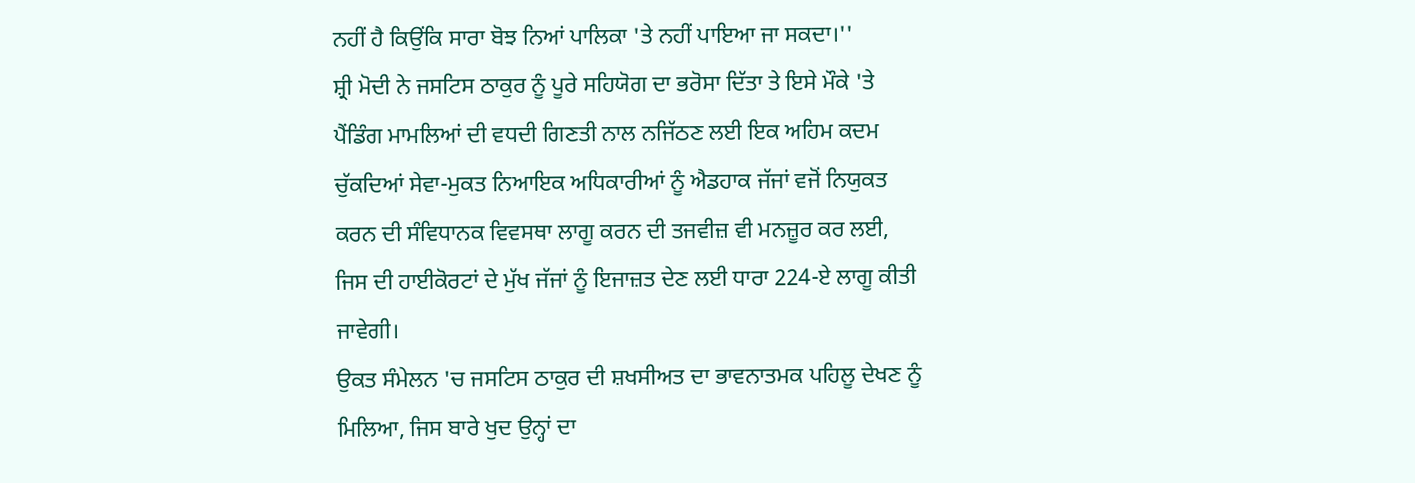ਨਹੀਂ ਹੈ ਕਿਉਂਕਿ ਸਾਰਾ ਬੋਝ ਨਿਆਂ ਪਾਲਿਕਾ 'ਤੇ ਨਹੀਂ ਪਾਇਆ ਜਾ ਸਕਦਾ।''
ਸ਼੍ਰੀ ਮੋਦੀ ਨੇ ਜਸਟਿਸ ਠਾਕੁਰ ਨੂੰ ਪੂਰੇ ਸਹਿਯੋਗ ਦਾ ਭਰੋਸਾ ਦਿੱਤਾ ਤੇ ਇਸੇ ਮੌਕੇ 'ਤੇ ਪੈਂਡਿੰਗ ਮਾਮਲਿਆਂ ਦੀ ਵਧਦੀ ਗਿਣਤੀ ਨਾਲ ਨਜਿੱਠਣ ਲਈ ਇਕ ਅਹਿਮ ਕਦਮ ਚੁੱਕਦਿਆਂ ਸੇਵਾ-ਮੁਕਤ ਨਿਆਇਕ ਅਧਿਕਾਰੀਆਂ ਨੂੰ ਐਡਹਾਕ ਜੱਜਾਂ ਵਜੋਂ ਨਿਯੁਕਤ ਕਰਨ ਦੀ ਸੰਵਿਧਾਨਕ ਵਿਵਸਥਾ ਲਾਗੂ ਕਰਨ ਦੀ ਤਜਵੀਜ਼ ਵੀ ਮਨਜ਼ੂਰ ਕਰ ਲਈ, ਜਿਸ ਦੀ ਹਾਈਕੋਰਟਾਂ ਦੇ ਮੁੱਖ ਜੱਜਾਂ ਨੂੰ ਇਜਾਜ਼ਤ ਦੇਣ ਲਈ ਧਾਰਾ 224-ਏ ਲਾਗੂ ਕੀਤੀ ਜਾਵੇਗੀ।
ਉਕਤ ਸੰਮੇਲਨ 'ਚ ਜਸਟਿਸ ਠਾਕੁਰ ਦੀ ਸ਼ਖਸੀਅਤ ਦਾ ਭਾਵਨਾਤਮਕ ਪਹਿਲੂ ਦੇਖਣ ਨੂੰ ਮਿਲਿਆ, ਜਿਸ ਬਾਰੇ ਖੁਦ ਉਨ੍ਹਾਂ ਦਾ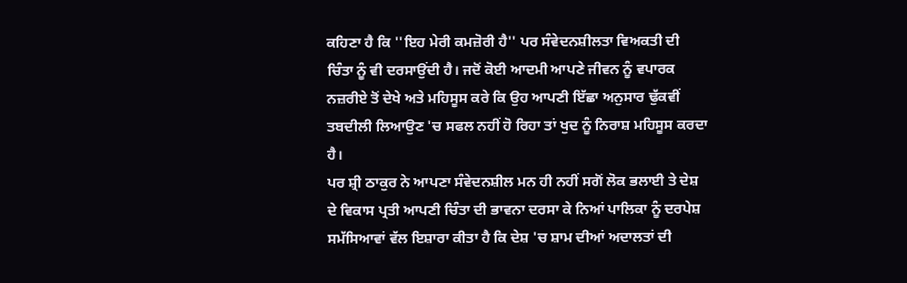ਕਹਿਣਾ ਹੈ ਕਿ ''ਇਹ ਮੇਰੀ ਕਮਜ਼ੋਰੀ ਹੈ'' ਪਰ ਸੰਵੇਦਨਸ਼ੀਲਤਾ ਵਿਅਕਤੀ ਦੀ ਚਿੰਤਾ ਨੂੰ ਵੀ ਦਰਸਾਉਂਦੀ ਹੈ। ਜਦੋਂ ਕੋਈ ਆਦਮੀ ਆਪਣੇ ਜੀਵਨ ਨੂੰ ਵਪਾਰਕ ਨਜ਼ਰੀਏ ਤੋਂ ਦੇਖੇ ਅਤੇ ਮਹਿਸੂਸ ਕਰੇ ਕਿ ਉਹ ਆਪਣੀ ਇੱਛਾ ਅਨੁਸਾਰ ਢੁੱਕਵੀਂ ਤਬਦੀਲੀ ਲਿਆਉਣ 'ਚ ਸਫਲ ਨਹੀਂ ਹੋ ਰਿਹਾ ਤਾਂ ਖੁਦ ਨੂੰ ਨਿਰਾਸ਼ ਮਹਿਸੂਸ ਕਰਦਾ ਹੈ।
ਪਰ ਸ਼੍ਰੀ ਠਾਕੁਰ ਨੇ ਆਪਣਾ ਸੰਵੇਦਨਸ਼ੀਲ ਮਨ ਹੀ ਨਹੀਂ ਸਗੋਂ ਲੋਕ ਭਲਾਈ ਤੇ ਦੇਸ਼ ਦੇ ਵਿਕਾਸ ਪ੍ਰਤੀ ਆਪਣੀ ਚਿੰਤਾ ਦੀ ਭਾਵਨਾ ਦਰਸਾ ਕੇ ਨਿਆਂ ਪਾਲਿਕਾ ਨੂੰ ਦਰਪੇਸ਼ ਸਮੱਸਿਆਵਾਂ ਵੱਲ ਇਸ਼ਾਰਾ ਕੀਤਾ ਹੈ ਕਿ ਦੇਸ਼ 'ਚ ਸ਼ਾਮ ਦੀਆਂ ਅਦਾਲਤਾਂ ਦੀ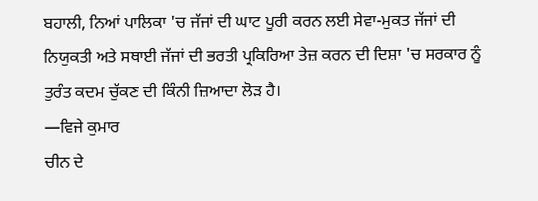ਬਹਾਲੀ, ਨਿਆਂ ਪਾਲਿਕਾ 'ਚ ਜੱਜਾਂ ਦੀ ਘਾਟ ਪੂਰੀ ਕਰਨ ਲਈ ਸੇਵਾ-ਮੁਕਤ ਜੱਜਾਂ ਦੀ ਨਿਯੁਕਤੀ ਅਤੇ ਸਥਾਈ ਜੱਜਾਂ ਦੀ ਭਰਤੀ ਪ੍ਰਕਿਰਿਆ ਤੇਜ਼ ਕਰਨ ਦੀ ਦਿਸ਼ਾ 'ਚ ਸਰਕਾਰ ਨੂੰ ਤੁਰੰਤ ਕਦਮ ਚੁੱਕਣ ਦੀ ਕਿੰਨੀ ਜ਼ਿਆਦਾ ਲੋੜ ਹੈ।
—ਵਿਜੇ ਕੁਮਾਰ
ਚੀਨ ਦੇ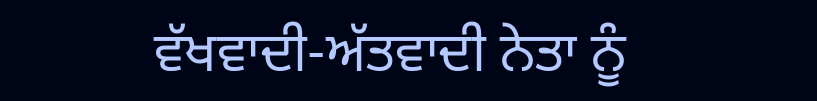ਵੱਖਵਾਦੀ-ਅੱਤਵਾਦੀ ਨੇਤਾ ਨੂੰ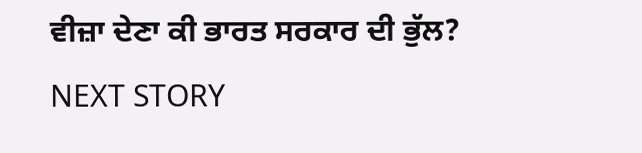ਵੀਜ਼ਾ ਦੇਣਾ ਕੀ ਭਾਰਤ ਸਰਕਾਰ ਦੀ ਭੁੱਲ?
NEXT STORY